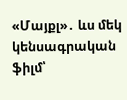«Մայքլ»․ ևս մեկ կենսագրական ֆիլմ՝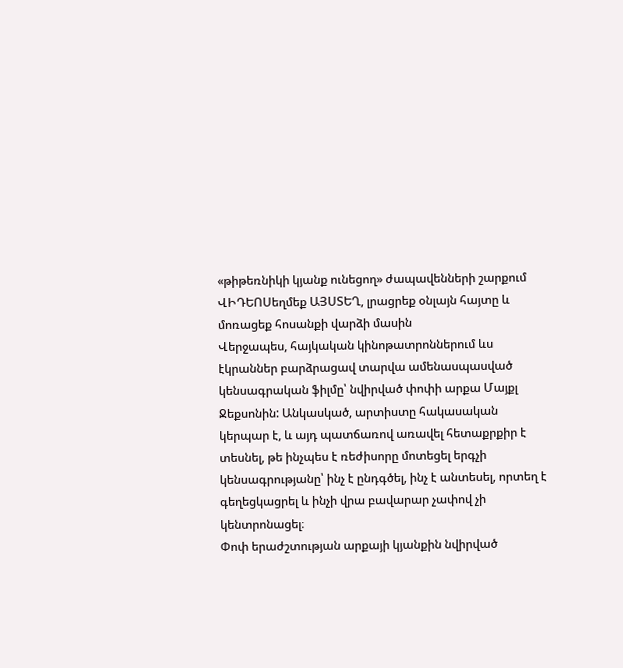«թիթեռնիկի կյանք ունեցող» ժապավենների շարքում
ՎԻԴԵՈՍեղմեք ԱՅՍՏԵՂ, լրացրեք օնլայն հայտը և մոռացեք հոսանքի վարձի մասին
Վերջապես, հայկական կինոթատրոններում ևս էկրաններ բարձրացավ տարվա ամենասպասված կենսագրական ֆիլմը՝ նվիրված փոփի արքա Մայքլ Ջեքսոնին: Անկասկած, արտիստը հակասական կերպար է, և այդ պատճառով առավել հետաքրքիր է տեսնել, թե ինչպես է ռեժիսորը մոտեցել երգչի կենսագրությանը՝ ինչ է ընդգծել, ինչ է անտեսել, որտեղ է գեղեցկացրել և ինչի վրա բավարար չափով չի կենտրոնացել։
Փոփ երաժշտության արքայի կյանքին նվիրված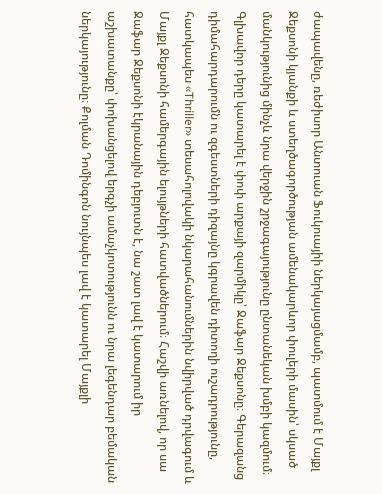ժապավենը, ռեժիսոր Անտուան Ֆուկուայիի ներկայացմամբ, պատմում է Մայքլ Ջեքսոնի կյանքի և ստեղծագործության ամենակարևոր փուլերի մասին՝ սկսած մանկությունից մինչև նրա վերջին շրջագայությունը ընտանեկան խմբի կազմում։
Գլխավոր դերը կատարել է փոփ արքայի զարմիկը՝ Ջաֆար Ջեքսոնը։ Գերազանց դիմահարդարումն ու զգեստների դիզայնը կգրավեն դիտողի ուշադրությունը, հատկապես «Thriller» տեսահոլովակի նկարահանումներին նվիրված դրվագում և Մայքլ Ջեքսոնի համերգային ելույթների հատվածներում։ Հաշվի առնելով, որ սա Ջաֆար Ջեքսոնի էկրանային դեբյուտն է, նա շատ լավ է կատարում իր աշխատանքը՝ փոխանցելով երգչի ամաչկոտությունն ու նրա լեգենդար բեմական ներկայությունը։ Քոլման Դոմինգոն նույնպես լավ է կատարել Մայքլի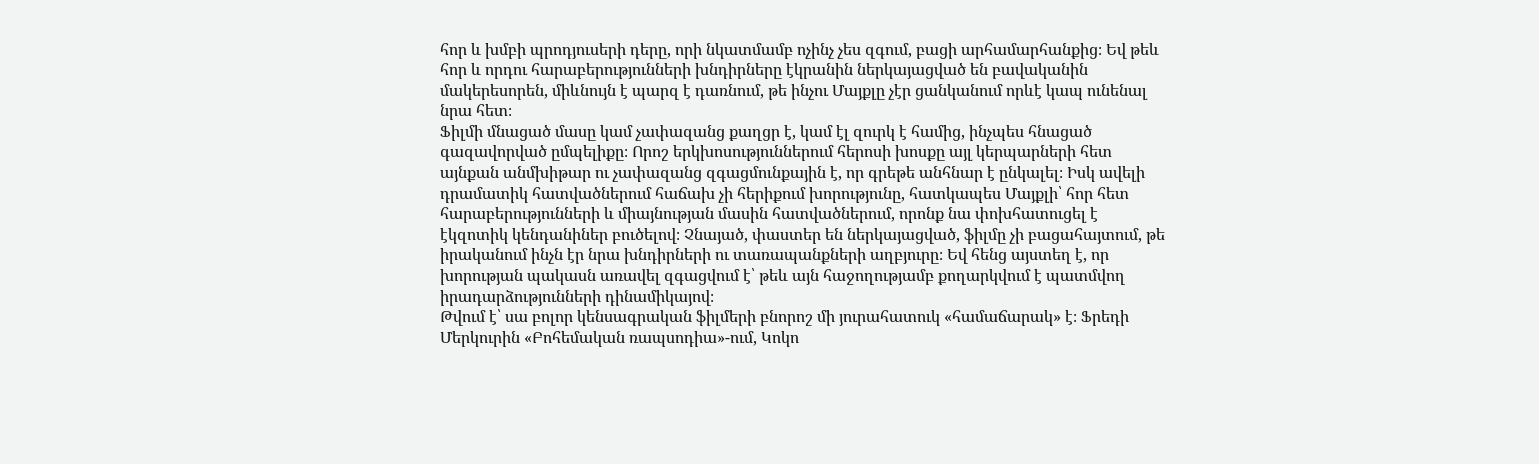հոր և խմբի պրոդյուսերի դերը, որի նկատմամբ ոչինչ չես զգում, բացի արհամարհանքից։ Եվ թեև հոր և որդու հարաբերությունների խնդիրները էկրանին ներկայացված են բավականին մակերեսորեն, միևնույն է պարզ է դառնում, թե ինչու Մայքլը չէր ցանկանում որևէ կապ ունենալ նրա հետ։
Ֆիլմի մնացած մասը կամ չափազանց քաղցր է, կամ էլ զուրկ է համից, ինչպես հնացած գազավորված ըմպելիքը։ Որոշ երկխոսություններում հերոսի խոսքը այլ կերպարների հետ այնքան անմխիթար ու չափազանց զգացմունքային է, որ գրեթե անհնար է ընկալել։ Իսկ ավելի դրամատիկ հատվածներում հաճախ չի հերիքում խորությունը, հատկապես Մայքլի՝ հոր հետ հարաբերությունների և միայնության մասին հատվածներում, որոնք նա փոխհատուցել է էկզոտիկ կենդանիներ բուծելով։ Չնայած, փաստեր են ներկայացված, ֆիլմը չի բացահայտում, թե իրականում ինչն էր նրա խնդիրների ու տառապանքների աղբյուրը։ Եվ հենց այստեղ է, որ խորության պակասն առավել զգացվում է՝ թեև այն հաջողությամբ քողարկվում է պատմվող իրադարձությունների դինամիկայով։
Թվում է՝ սա բոլոր կենսագրական ֆիլմերի բնորոշ մի յուրահատուկ «համաճարակ» է։ Ֆրեդի Մերկուրին «Բոհեմական ռապսոդիա»-ում, Կոկո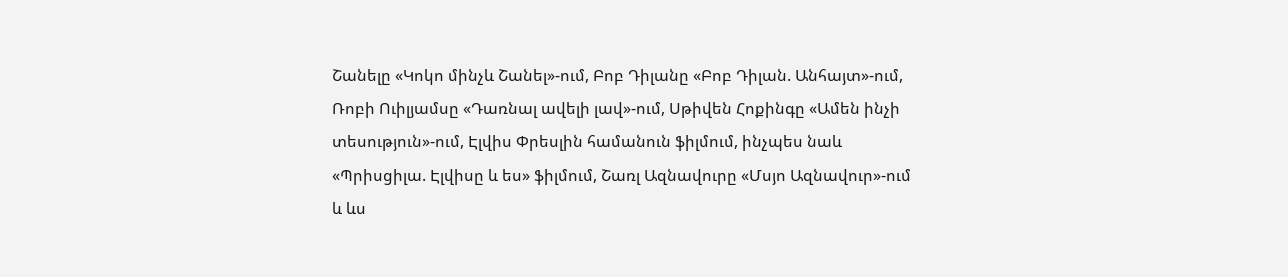Շանելը «Կոկո մինչև Շանել»-ում, Բոբ Դիլանը «Բոբ Դիլան. Անհայտ»-ում, Ռոբի Ուիլյամսը «Դառնալ ավելի լավ»-ում, Սթիվեն Հոքինգը «Ամեն ինչի տեսություն»-ում, Էլվիս Փրեսլին համանուն ֆիլմում, ինչպես նաև «Պրիսցիլա. Էլվիսը և ես» ֆիլմում, Շառլ Ազնավուրը «Մսյո Ազնավուր»-ում և ևս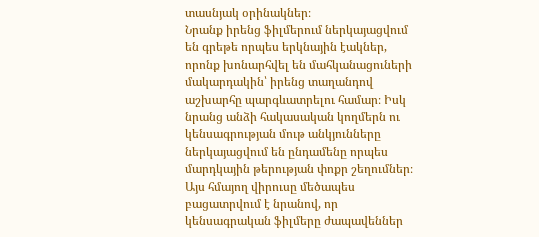տասնյակ օրինակներ։
Նրանք իրենց ֆիլմերում ներկայացվում են գրեթե որպես երկնային էակներ, որոնք խոնարհվել են մահկանացուների մակարդակին՝ իրենց տաղանդով աշխարհը պարգևատրելու համար։ Իսկ նրանց անձի հակասական կողմերն ու կենսագրության մութ անկյունները ներկայացվում են ընդամենը որպես մարդկային թերության փոքր շեղումներ։ Այս հմայող վիրուսը մեծապես բացատրվում է նրանով, որ կենսագրական ֆիլմերը ժապավեններ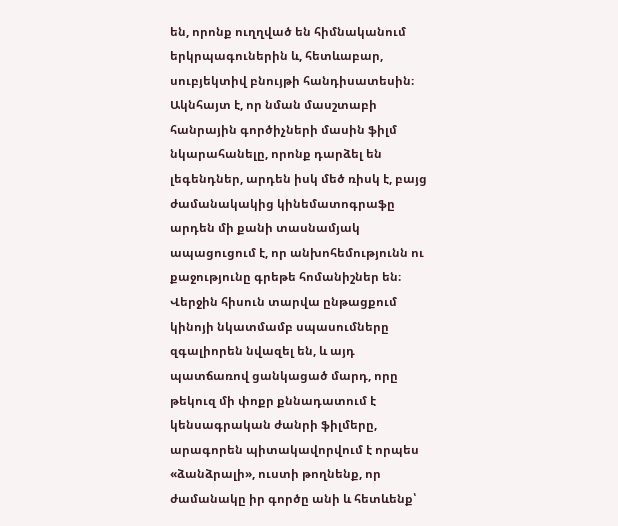են, որոնք ուղղված են հիմնականում երկրպագուներին և, հետևաբար, սուբյեկտիվ բնույթի հանդիսատեսին։
Ակնհայտ է, որ նման մասշտաբի հանրային գործիչների մասին ֆիլմ նկարահանելը, որոնք դարձել են լեգենդներ, արդեն իսկ մեծ ռիսկ է, բայց ժամանակակից կինեմատոգրաֆը արդեն մի քանի տասնամյակ ապացուցում է, որ անխոհեմությունն ու քաջությունը գրեթե հոմանիշներ են։ Վերջին հիսուն տարվա ընթացքում կինոյի նկատմամբ սպասումները զգալիորեն նվազել են, և այդ պատճառով ցանկացած մարդ, որը թեկուզ մի փոքր քննադատում է կենսագրական ժանրի ֆիլմերը, արագորեն պիտակավորվում է որպես «ձանձրալի», ուստի թողնենք, որ ժամանակը իր գործը անի և հետևենք՝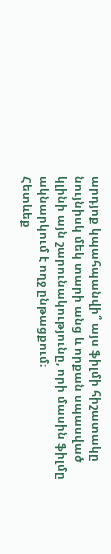արդյոք կպահպանվի՞ այս ֆիլմի հիշատակը նույնիսկ մեկ տարի անց և որքան սպասված կլինի այն շարունակությունը, որի մասին ֆիլմը ակնարկում է ողջ ընթացքում։
Հետևեք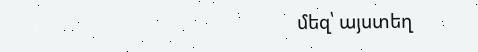մեզ՝ այստեղ